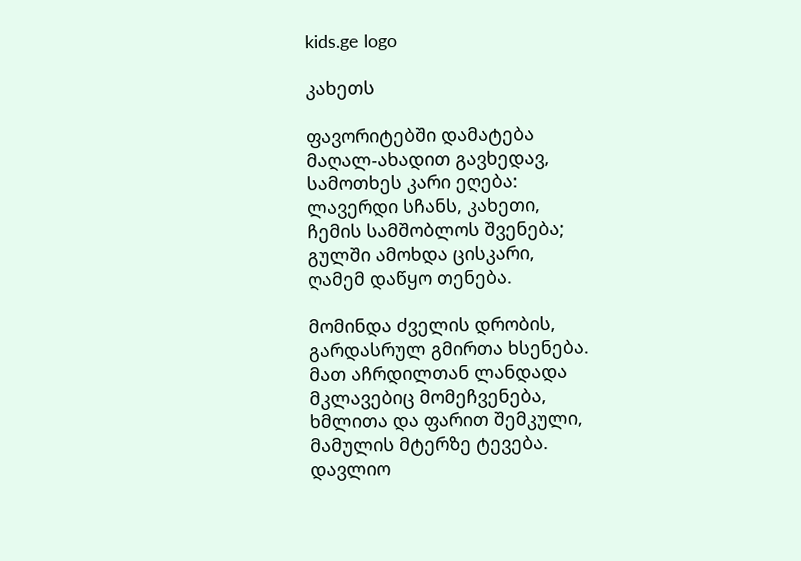kids.ge logo

კახეთს

ფავორიტებში დამატება
მაღალ-ახადით გავხედავ,
სამოთხეს კარი ეღება:
ლავერდი სჩანს, კახეთი,
ჩემის სამშობლოს შვენება;
გულში ამოხდა ცისკარი,
ღამემ დაწყო თენება.

მომინდა ძველის დრობის,
გარდასრულ გმირთა ხსენება.
მათ აჩრდილთან ლანდადა
მკლავებიც მომეჩვენება,
ხმლითა და ფარით შემკული,
მამულის მტერზე ტევება.
დავლიო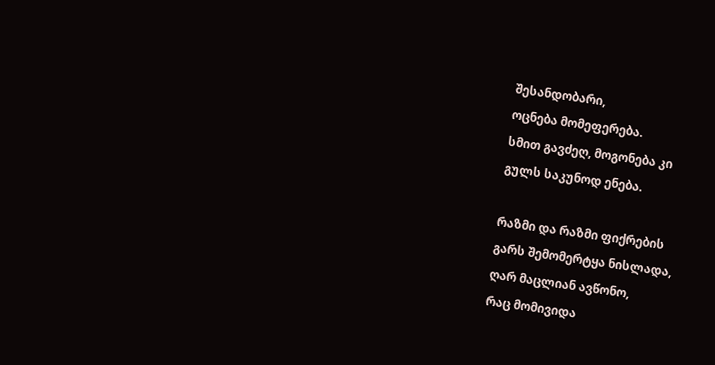შესანდობარი,
ოცნება მომეფერება.
სმით გავძეღ, მოგონება კი
გულს საკუნოდ ენება.

რაზმი და რაზმი ფიქრების
გარს შემომერტყა ნისლადა,
ღარ მაცლიან ავწონო,
რაც მომივიდა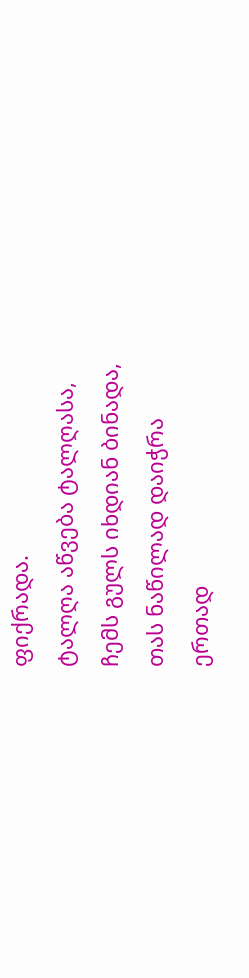ფიქრადა.
ტალღა აწვება ტალღასა,
ჩემს გულს იხდიან ბინადა,
თას ნაწილად დაიჭრა
ერთად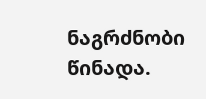ნაგრძნობი წინადა.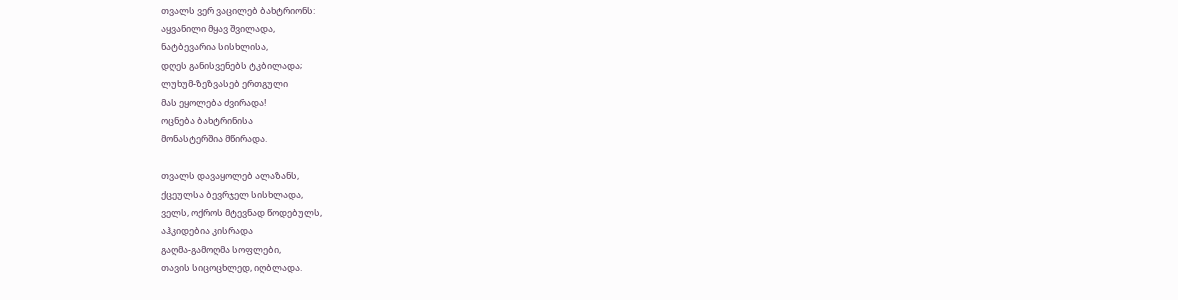თვალს ვერ ვაცილებ ბახტრიონს:
აყვანილი მყავ შვილადა,
ნატბევარია სისხლისა,
დღეს განისვენებს ტკბილადა;
ლუხუმ-ზეზვასებ ერთგული
მას ეყოლება ძვირადა!
ოცნება ბახტრინისა
მონასტერშია მწირადა.

თვალს დავაყოლებ ალაზანს,
ქცეულსა ბევრჯელ სისხლადა,
ველს, ოქროს მტევნად წოდებულს,
აჰკიდებია კისრადა
გაღმა-გამოღმა სოფლები,
თავის სიცოცხლედ, იღბლადა.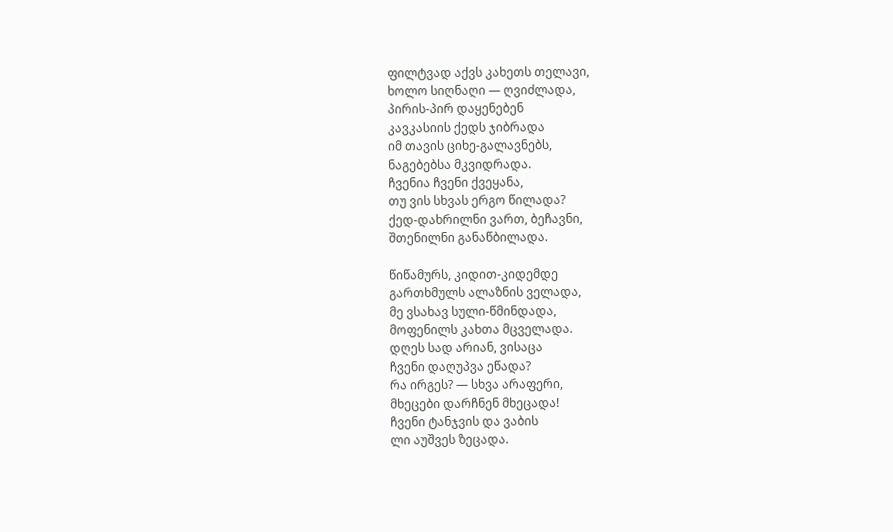ფილტვად აქვს კახეთს თელავი,
ხოლო სიღნაღი — ღვიძლადა,
პირის-პირ დაყენებენ
კავკასიის ქედს ჯიბრადა
იმ თავის ციხე-გალავნებს,
ნაგებებსა მკვიდრადა.
ჩვენია ჩვენი ქვეყანა,
თუ ვის სხვას ერგო წილადა?
ქედ-დახრილნი ვართ, ბეჩავნი,
შთენილნი განაწბილადა.

წიწამურს, კიდით-კიდემდე
გართხმულს ალაზნის ველადა,
მე ვსახავ სული-წმინდადა,
მოფენილს კახთა მცველადა.
დღეს სად არიან, ვისაცა
ჩვენი დაღუპვა ეწადა?
რა ირგეს? — სხვა არაფერი,
მხეცები დარჩნენ მხეცადა!
ჩვენი ტანჯვის და ვაბის
ლი აუშვეს ზეცადა.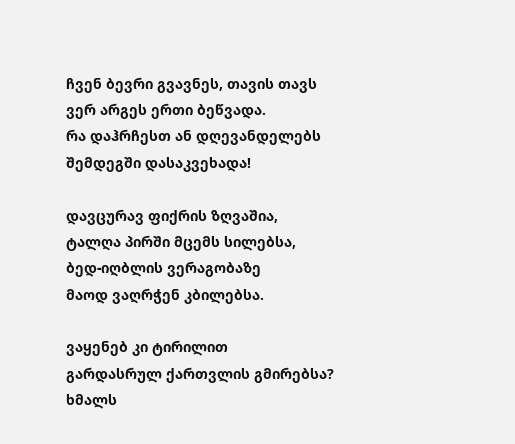ჩვენ ბევრი გვავნეს, თავის თავს
ვერ არგეს ერთი ბეწვადა.
რა დაჰრჩესთ ან დღევანდელებს
შემდეგში დასაკვეხადა!

დავცურავ ფიქრის ზღვაშია,
ტალღა პირში მცემს სილებსა,
ბედ-იღბლის ვერაგობაზე
მაოდ ვაღრჭენ კბილებსა.

ვაყენებ კი ტირილით
გარდასრულ ქართვლის გმირებსა?
ხმალს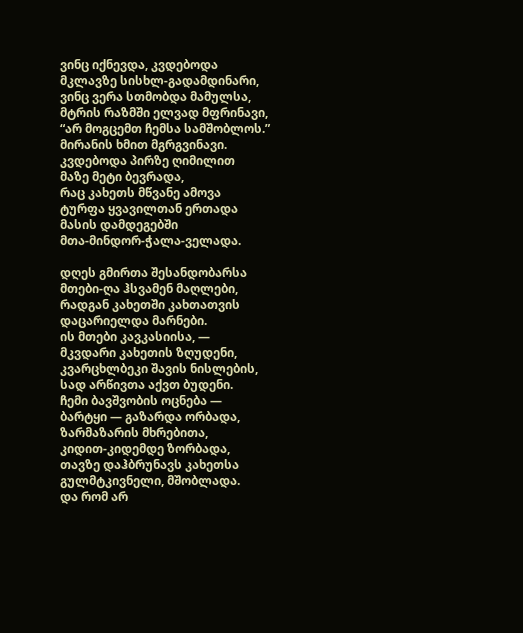ვინც იქნევდა, კვდებოდა
მკლავზე სისხლ-გადამდინარი,
ვინც ვერა სთმობდა მამულსა,
მტრის რაზმში ელვად მფრინავი,
“არ მოგცემთ ჩემსა სამშობლოს.”
მირანის ხმით მგრგვინავი.
კვდებოდა პირზე ღიმილით
მაზე მეტი ბევრადა,
რაც კახეთს მწვანე ამოვა
ტურფა ყვავილთან ერთადა
მასის დამდეგებში
მთა-მინდორ-ჭალა-ველადა.

დღეს გმირთა შესანდობარსა
მთები-ღა ჰსვამენ მაღლები,
რადგან კახეთში კახთათვის
დაცარიელდა მარნები.
ის მთები კავკასიისა, —
მკვდარი კახეთის ზღუდენი,
კვარცხლბეკი შავის ნისლების,
სად არწივთა აქვთ ბუდენი.
ჩემი ბავშვობის ოცნება —
ბარტყი — გაზარდა ორბადა,
ზარმაზარის მხრებითა,
კიდით-კიდემდე ზორბადა,
თავზე დაჰბრუნავს კახეთსა
გულმტკივნელი, მშობლადა.
და რომ არ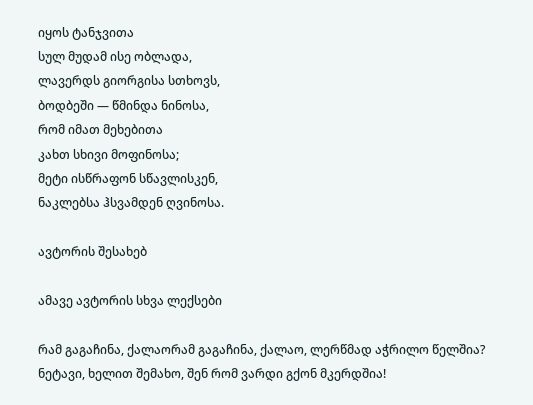იყოს ტანჯვითა
სულ მუდამ ისე ობლადა,
ლავერდს გიორგისა სთხოვს,
ბოდბეში — წმინდა ნინოსა,
რომ იმათ მეხებითა
კახთ სხივი მოფინოსა;
მეტი ისწრაფონ სწავლისკენ,
ნაკლებსა ჰსვამდენ ღვინოსა.

ავტორის შესახებ

ამავე ავტორის სხვა ლექსები

რამ გაგაჩინა, ქალაორამ გაგაჩინა, ქალაო, ლერწმად აჭრილო წელშია? ნეტავი, ხელით შემახო, შენ რომ ვარდი გქონ მკერდშია!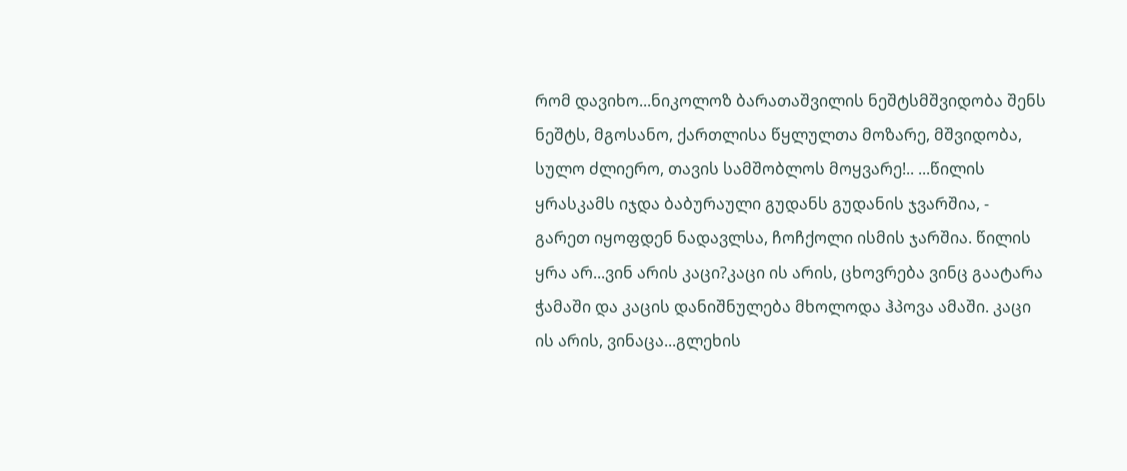რომ დავიხო...ნიკოლოზ ბარათაშვილის ნეშტსმშვიდობა შენს ნეშტს, მგოსანო, ქართლისა წყლულთა მოზარე, მშვიდობა, სულო ძლიერო, თავის სამშობლოს მოყვარე!.. ...წილის ყრასკამს იჯდა ბაბურაული გუდანს გუდანის ჯვარშია, - გარეთ იყოფდენ ნადავლსა, ჩოჩქოლი ისმის ჯარშია. წილის ყრა არ...ვინ არის კაცი?კაცი ის არის, ცხოვრება ვინც გაატარა ჭამაში და კაცის დანიშნულება მხოლოდა ჰპოვა ამაში. კაცი ის არის, ვინაცა...გლეხის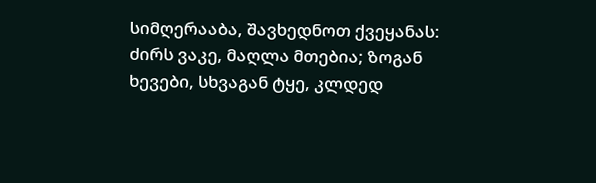სიმღერააბა, შავხედნოთ ქვეყანას: ძირს ვაკე, მაღლა მთებია; ზოგან ხევები, სხვაგან ტყე, კლდედ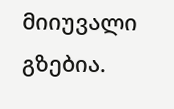მიიუვალი გზებია.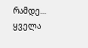რამდე...
ყველა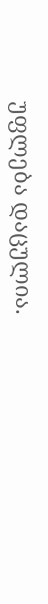უფლება დაცულია.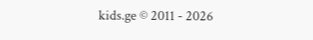kids.ge © 2011 - 2026